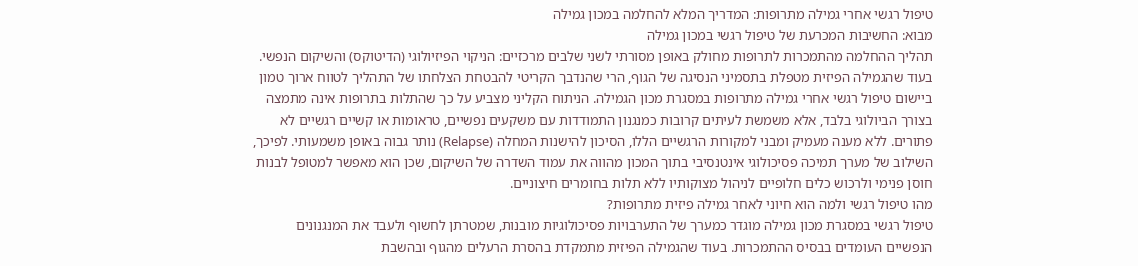טיפול רגשי אחרי גמילה מתרופות: המדריך המלא להחלמה במכון גמילה
מבוא: החשיבות המכרעת של טיפול רגשי במכון גמילה
תהליך ההחלמה מהתמכרות לתרופות מחולק באופן מסורתי לשני שלבים מרכזיים: הניקוי הפיזיולוגי (הדיטוקס) והשיקום הנפשי. בעוד שהגמילה הפיזית מטפלת בתסמיני הנסיגה של הגוף, הרי שהנדבך הקריטי להבטחת הצלחתו של התהליך לטווח ארוך טמון ביישום טיפול רגשי אחרי גמילה מתרופות במסגרת מכון הגמילה. הניתוח הקליני מצביע על כך שהתלות בתרופות אינה מתמצה בצורך הביולוגי בלבד, אלא משמשת לעיתים קרובות כמנגנון התמודדות עם משקעים נפשיים, טראומות או קשיים רגשיים לא פתורים. ללא מענה מעמיק ומבני למקורות הרגשיים הללו, הסיכון להישנות המחלה (Relapse) נותר גבוה באופן משמעותי. לפיכך, השילוב של מערך תמיכה פסיכולוגי אינטנסיבי בתוך המכון מהווה את עמוד השדרה של השיקום, שכן הוא מאפשר למטופל לבנות חוסן פנימי ולרכוש כלים חלופיים לניהול מצוקותיו ללא תלות בחומרים חיצוניים.
מהו טיפול רגשי ולמה הוא חיוני לאחר גמילה פיזית מתרופות?
טיפול רגשי במסגרת מכון גמילה מוגדר כמערך של התערבויות פסיכולוגיות מובנות, שמטרתן לחשוף ולעבד את המנגנונים הנפשיים העומדים בבסיס ההתמכרות. בעוד שהגמילה הפיזית מתמקדת בהסרת הרעלים מהגוף ובהשבת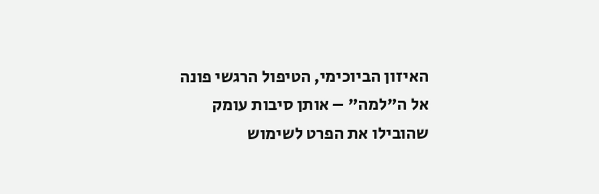האיזון הביוכימי, הטיפול הרגשי פונה אל ה"למה" – אותן סיבות עומק שהובילו את הפרט לשימוש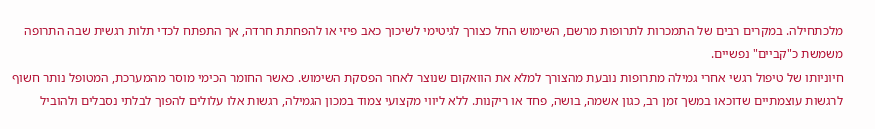מלכתחילה. במקרים רבים של התמכרות לתרופות מרשם, השימוש החל כצורך לגיטימי לשיכוך כאב פיזי או להפחתת חרדה, אך התפתח לכדי תלות רגשית שבה התרופה משמשת כ"קביים" נפשיים.
חיוניותו של טיפול רגשי אחרי גמילה מתרופות נובעת מהצורך למלא את הוואקום שנוצר לאחר הפסקת השימוש. כאשר החומר הכימי מוסר מהמערכת, המטופל נותר חשוף לרגשות עוצמתיים שדוכאו במשך זמן רב, כגון אשמה, בושה, פחד או ריקנות. ללא ליווי מקצועי צמוד במכון הגמילה, רגשות אלו עלולים להפוך לבלתי נסבלים ולהוביל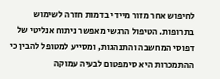לחיפוש אחר מזור מיידי בדמות חזרה לשימוש בתרופות. הטיפול הרגשי מאפשר ניתוח אנליטי של דפוסי המחשבה והתנהגות, ומסייע למטופל להבין כי ההתמכרות היא סימפטום לבעיה עמוקה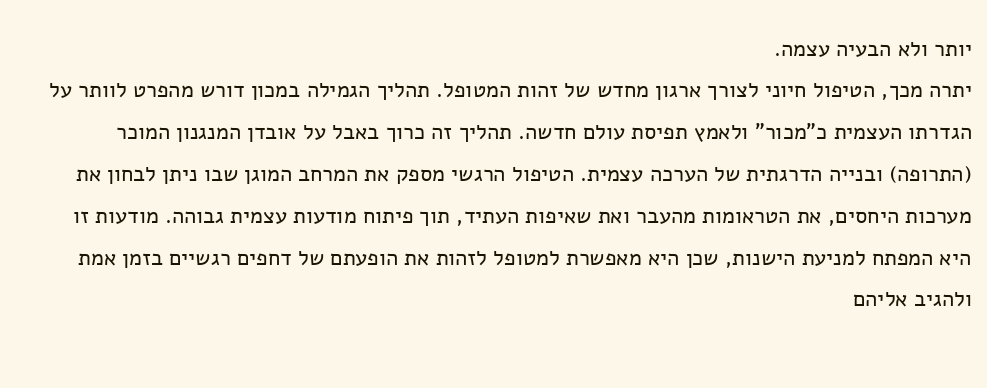יותר ולא הבעיה עצמה.
יתרה מכך, הטיפול חיוני לצורך ארגון מחדש של זהות המטופל. תהליך הגמילה במכון דורש מהפרט לוותר על הגדרתו העצמית כ"מכור" ולאמץ תפיסת עולם חדשה. תהליך זה כרוך באבל על אובדן המנגנון המוכר (התרופה) ובנייה הדרגתית של הערכה עצמית. הטיפול הרגשי מספק את המרחב המוגן שבו ניתן לבחון את מערכות היחסים, את הטראומות מהעבר ואת שאיפות העתיד, תוך פיתוח מודעות עצמית גבוהה. מודעות זו היא המפתח למניעת הישנות, שכן היא מאפשרת למטופל לזהות את הופעתם של דחפים רגשיים בזמן אמת ולהגיב אליהם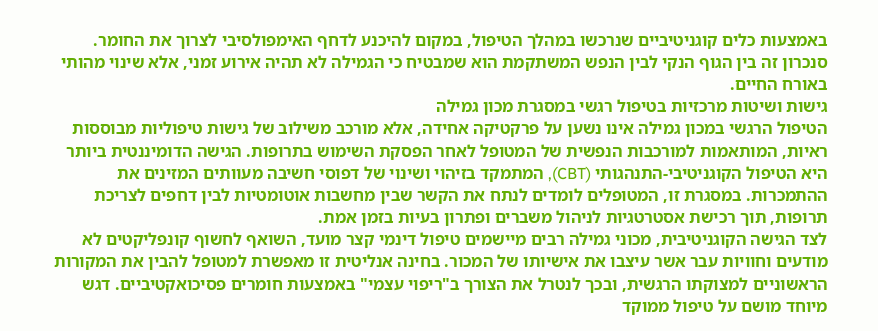באמצעות כלים קוגניטיביים שנרכשו במהלך הטיפול, במקום להיכנע לדחף האימפולסיבי לצרוך את החומר. סנכרון זה בין הגוף הנקי לבין הנפש המשתקמת הוא שמבטיח כי הגמילה לא תהיה אירוע זמני, אלא שינוי מהותי באורח החיים.
גישות ושיטות מרכזיות בטיפול רגשי במסגרת מכון גמילה
הטיפול הרגשי במכון גמילה אינו נשען על פרקטיקה אחידה, אלא מורכב משילוב של גישות טיפוליות מבוססות ראיות, המותאמות למורכבות הנפשית של המטופל לאחר הפסקת השימוש בתרופות. הגישה הדומיננטית ביותר היא הטיפול הקוגניטיבי-התנהגותי (CBT), המתמקד בזיהוי ושינוי של דפוסי חשיבה מעוותים המזינים את ההתמכרות. במסגרת זו, המטופלים לומדים לנתח את הקשר שבין מחשבות אוטומטיות לבין דחפים לצריכת תרופות, תוך רכישת אסטרטגיות לניהול משברים ופתרון בעיות בזמן אמת.
לצד הגישה הקוגניטיבית, מכוני גמילה רבים מיישמים טיפול דינמי קצר מועד, השואף לחשוף קונפליקטים לא מודעים וחוויות עבר אשר עיצבו את אישיותו של המכור. בחינה אנליטית זו מאפשרת למטופל להבין את המקורות הראשוניים למצוקתו הרגשית, ובכך לנטרל את הצורך ב"ריפוי עצמי" באמצעות חומרים פסיכואקטיביים. דגש מיוחד מושם על טיפול ממוקד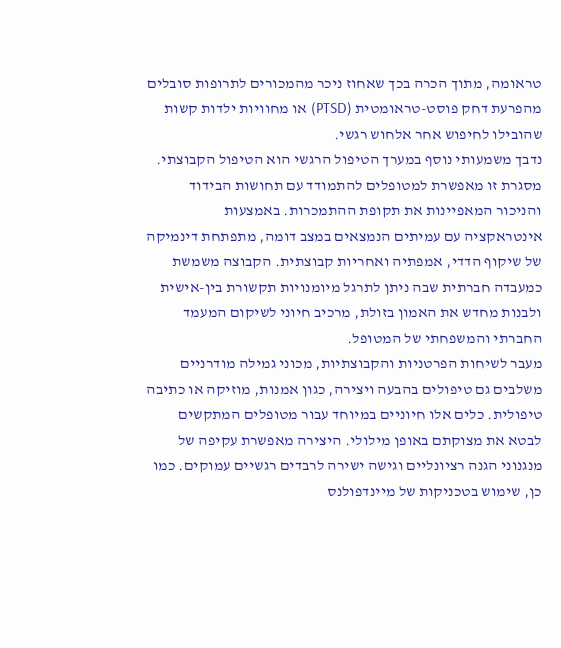טראומה, מתוך הכרה בכך שאחוז ניכר מהמכורים לתרופות סובלים מהפרעת דחק פוסט-טראומטית (PTSD) או מחוויות ילדות קשות שהובילו לחיפוש אחר אלחוש רגשי.
נדבך משמעותי נוסף במערך הטיפול הרגשי הוא הטיפול הקבוצתי. מסגרת זו מאפשרת למטופלים להתמודד עם תחושות הבידוד והניכור המאפיינות את תקופת ההתמכרות. באמצעות אינטראקציה עם עמיתים הנמצאים במצב דומה, מתפתחת דינמיקה של שיקוף הדדי, אמפתיה ואחריות קבוצתית. הקבוצה משמשת כמעבדה חברתית שבה ניתן לתרגל מיומנויות תקשורת בין-אישית ולבנות מחדש את האמון בזולת, מרכיב חיוני לשיקום המעמד החברתי והמשפחתי של המטופל.
מעבר לשיחות הפרטניות והקבוצתיות, מכוני גמילה מודרניים משלבים גם טיפולים בהבעה ויצירה, כגון אמנות, מוזיקה או כתיבה טיפולית. כלים אלו חיוניים במיוחד עבור מטופלים המתקשים לבטא את מצוקתם באופן מילולי. היצירה מאפשרת עקיפה של מנגנוני הגנה רציונליים וגישה ישירה לרבדים רגשיים עמוקים. כמו כן, שימוש בטכניקות של מיינדפולנס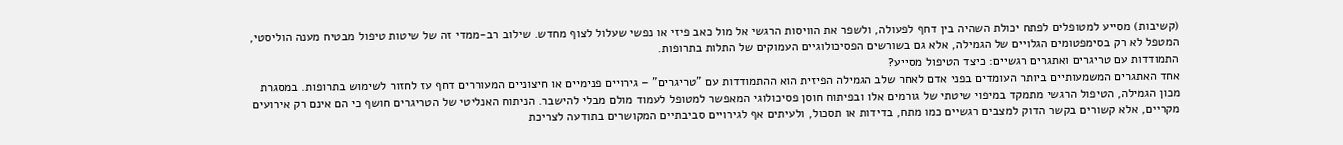(קשיבות) מסייע למטופלים לפתח יכולת השהיה בין דחף לפעולה, ולשפר את הוויסות הרגשי אל מול כאב פיזי או נפשי שעלול לצוף מחדש. שילוב רב-ממדי זה של שיטות טיפול מבטיח מענה הוליסטי, המטפל לא רק בסימפטומים הגלויים של הגמילה, אלא גם בשורשים הפסיכולוגיים העמוקים של התלות בתרופות.
התמודדות עם טריגרים ואתגרים רגשיים: כיצד הטיפול מסייע?
אחד האתגרים המשמעותיים ביותר העומדים בפני אדם לאחר שלב הגמילה הפיזית הוא ההתמודדות עם "טריגרים" – גירויים פנימיים או חיצוניים המעוררים דחף עז לחזור לשימוש בתרופות. במסגרת מכון הגמילה, הטיפול הרגשי מתמקד במיפוי שיטתי של גורמים אלו ובפיתוח חוסן פסיכולוגי המאפשר למטופל לעמוד מולם מבלי להישבר. הניתוח האנליטי של הטריגרים חושף כי הם אינם רק אירועים מקריים, אלא קשורים בקשר הדוק למצבים רגשיים כמו מתח, בדידות או תסכול, ולעיתים אף לגירויים סביבתיים המקושרים בתודעה לצריכת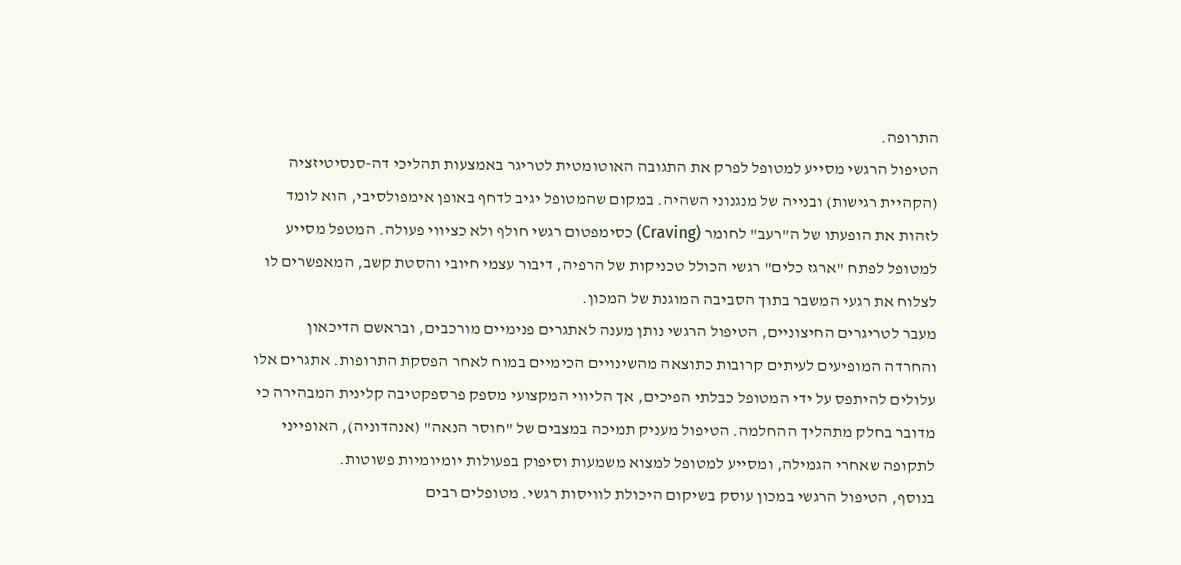התרופה.
הטיפול הרגשי מסייע למטופל לפרק את התגובה האוטומטית לטריגר באמצעות תהליכי דה-סנסיטיזציה (הקהיית רגישות) ובנייה של מנגנוני השהיה. במקום שהמטופל יגיב לדחף באופן אימפולסיבי, הוא לומד לזהות את הופעתו של ה"רעב" לחומר (Craving) כסימפטום רגשי חולף ולא כציווי פעולה. המטפל מסייע למטופל לפתח "ארגז כלים" רגשי הכולל טכניקות של הרפיה, דיבור עצמי חיובי והסטת קשב, המאפשרים לו לצלוח את רגעי המשבר בתוך הסביבה המוגנת של המכון.
מעבר לטריגרים החיצוניים, הטיפול הרגשי נותן מענה לאתגרים פנימיים מורכבים, ובראשם הדיכאון והחרדה המופיעים לעיתים קרובות כתוצאה מהשינויים הכימיים במוח לאחר הפסקת התרופות. אתגרים אלו עלולים להיתפס על ידי המטופל כבלתי הפיכים, אך הליווי המקצועי מספק פרספקטיבה קלינית המבהירה כי מדובר בחלק מתהליך ההחלמה. הטיפול מעניק תמיכה במצבים של "חוסר הנאה" (אנהדוניה), האופייני לתקופה שאחרי הגמילה, ומסייע למטופל למצוא משמעות וסיפוק בפעולות יומיומיות פשוטות.
בנוסף, הטיפול הרגשי במכון עוסק בשיקום היכולת לוויסות רגשי. מטופלים רבים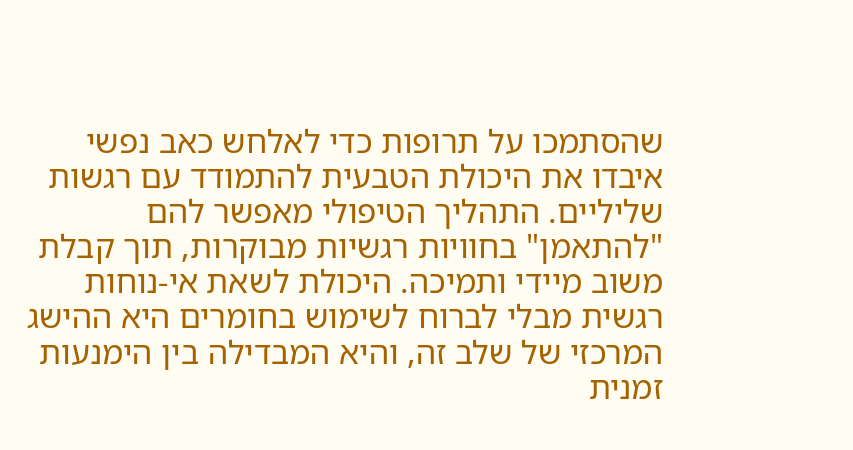שהסתמכו על תרופות כדי לאלחש כאב נפשי איבדו את היכולת הטבעית להתמודד עם רגשות שליליים. התהליך הטיפולי מאפשר להם "להתאמן" בחוויות רגשיות מבוקרות, תוך קבלת משוב מיידי ותמיכה. היכולת לשאת אי-נוחות רגשית מבלי לברוח לשימוש בחומרים היא ההישג המרכזי של שלב זה, והיא המבדילה בין הימנעות זמנית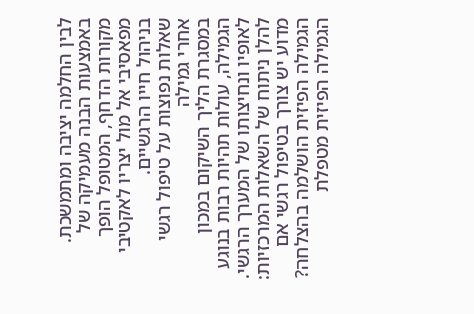לבין החלמה יציבה ומתמשכת. באמצעות הבנה מעמיקה של מקורות הדחף, המטופל הופך מפאסיבי אל מול יצריו לאקטיבי בניהול חייו הרגשיים.
שאלות נפוצות על טיפול רגשי אחרי גמילה
במסגרת הליך השיקום במכון הגמילה, עולות תהיות רבות בנוגע לאופיו ונחיצותו של המערך הרגשי. להלן ניתוח של השאלות המרכזיות:
מדוע יש צורך בטיפול רגשי אם הגמילה הפיזית הושלמה בהצלחה?
הגמילה הפיזית מטפלת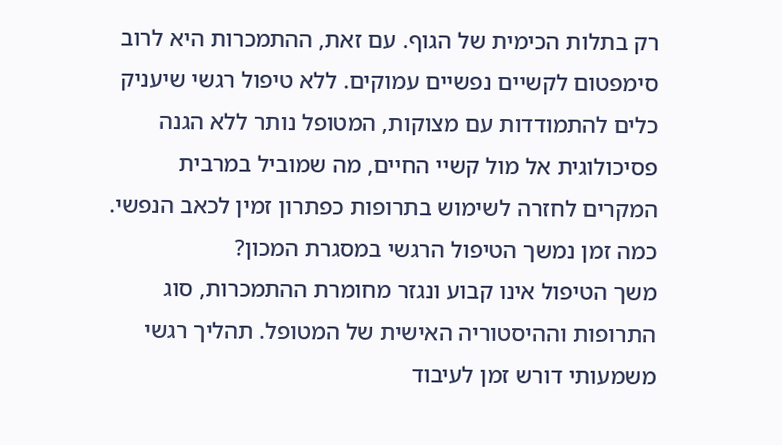רק בתלות הכימית של הגוף. עם זאת, ההתמכרות היא לרוב סימפטום לקשיים נפשיים עמוקים. ללא טיפול רגשי שיעניק כלים להתמודדות עם מצוקות, המטופל נותר ללא הגנה פסיכולוגית אל מול קשיי החיים, מה שמוביל במרבית המקרים לחזרה לשימוש בתרופות כפתרון זמין לכאב הנפשי.
כמה זמן נמשך הטיפול הרגשי במסגרת המכון?
משך הטיפול אינו קבוע ונגזר מחומרת ההתמכרות, סוג התרופות וההיסטוריה האישית של המטופל. תהליך רגשי משמעותי דורש זמן לעיבוד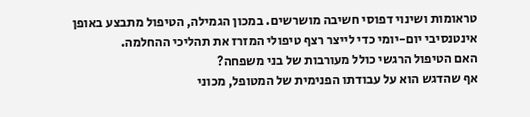טראומות ושינוי דפוסי חשיבה מושרשים. במכון הגמילה, הטיפול מתבצע באופן אינטנסיבי יום-יומי כדי לייצר רצף טיפולי המזרז את תהליכי ההחלמה.
האם הטיפול הרגשי כולל מעורבות של בני משפחה?
אף שהדגש הוא על עבודתו הפנימית של המטופל, מכוני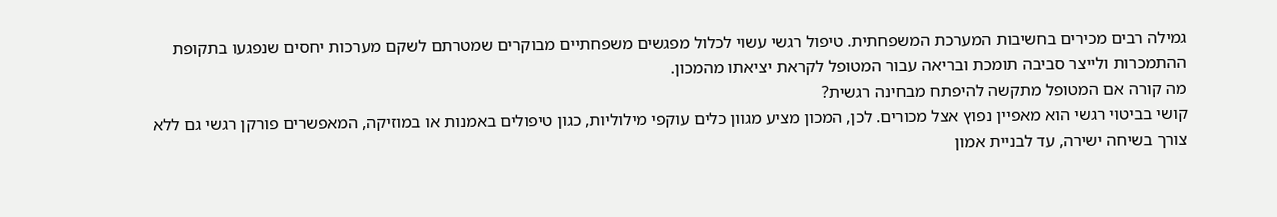גמילה רבים מכירים בחשיבות המערכת המשפחתית. טיפול רגשי עשוי לכלול מפגשים משפחתיים מבוקרים שמטרתם לשקם מערכות יחסים שנפגעו בתקופת ההתמכרות ולייצר סביבה תומכת ובריאה עבור המטופל לקראת יציאתו מהמכון.
מה קורה אם המטופל מתקשה להיפתח מבחינה רגשית?
קושי בביטוי רגשי הוא מאפיין נפוץ אצל מכורים. לכן, המכון מציע מגוון כלים עוקפי מילוליות, כגון טיפולים באמנות או במוזיקה, המאפשרים פורקן רגשי גם ללא צורך בשיחה ישירה, עד לבניית אמון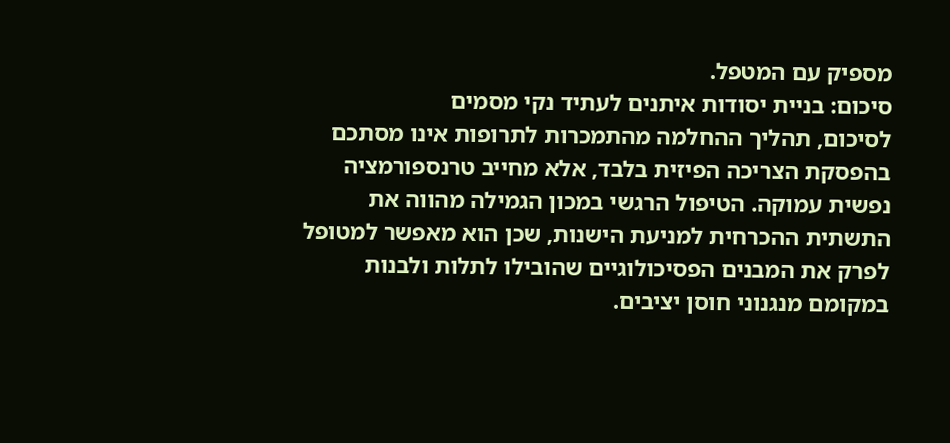מספיק עם המטפל.
סיכום: בניית יסודות איתנים לעתיד נקי מסמים
לסיכום, תהליך ההחלמה מהתמכרות לתרופות אינו מסתכם בהפסקת הצריכה הפיזית בלבד, אלא מחייב טרנספורמציה נפשית עמוקה. הטיפול הרגשי במכון הגמילה מהווה את התשתית ההכרחית למניעת הישנות, שכן הוא מאפשר למטופל לפרק את המבנים הפסיכולוגיים שהובילו לתלות ולבנות במקומם מנגנוני חוסן יציבים.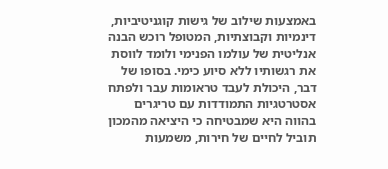באמצעות שילוב של גישות קוגניטיביות, דינמיות וקבוצתיות, המטופל רוכש הבנה אנליטית של עולמו הפנימי ולומד לווסת את רגשותיו ללא סיוע כימי. בסופו של דבר, היכולת לעבד טראומות עבר ולפתח אסטרטגיות התמודדות עם טריגרים בהווה היא שמבטיחה כי היציאה מהמכון תוביל לחיים של חירות, משמעות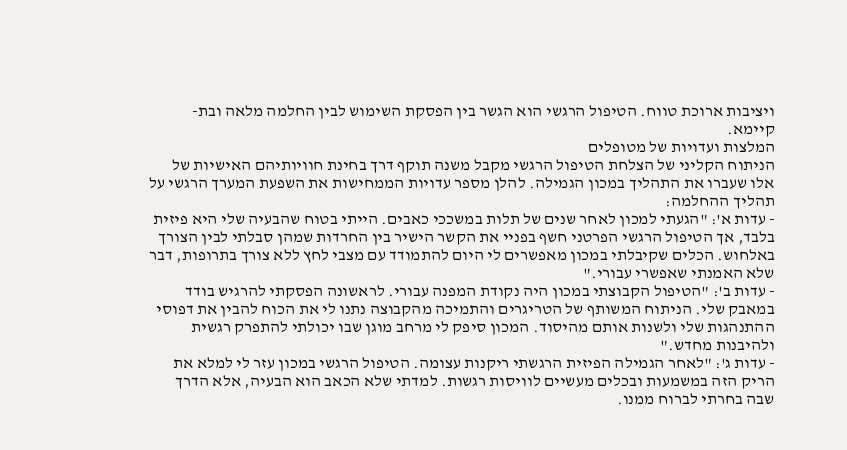ויציבות ארוכת טווח. הטיפול הרגשי הוא הגשר בין הפסקת השימוש לבין החלמה מלאה ובת-קיימא.
המלצות ועדויות של מטופלים
הניתוח הקליני של הצלחת הטיפול הרגשי מקבל משנה תוקף דרך בחינת חוויותיהם האישיות של אלו שעברו את התהליך במכון הגמילה. להלן מספר עדויות הממחישות את השפעת המערך הרגשי על תהליך ההחלמה:
- עדות א': "הגעתי למכון לאחר שנים של תלות במשככי כאבים. הייתי בטוח שהבעיה שלי היא פיזית בלבד, אך הטיפול הרגשי הפרטני חשף בפניי את הקשר הישיר בין החרדות שמהן סבלתי לבין הצורך באלחוש. הכלים שקיבלתי במכון מאפשרים לי היום להתמודד עם מצבי לחץ ללא צורך בתרופות, דבר שלא האמנתי שאפשרי עבורי."
- עדות ב': "הטיפול הקבוצתי במכון היה נקודת המפנה עבורי. לראשונה הפסקתי להרגיש בודד במאבק שלי. הניתוח המשותף של הטריגרים והתמיכה מהקבוצה נתנו לי את הכוח להבין את דפוסי ההתנהגות שלי ולשנות אותם מהיסוד. המכון סיפק לי מרחב מוגן שבו יכולתי להתפרק רגשית ולהיבנות מחדש."
- עדות ג': "לאחר הגמילה הפיזית הרגשתי ריקנות עצומה. הטיפול הרגשי במכון עזר לי למלא את הריק הזה במשמעות ובכלים מעשיים לוויסות רגשות. למדתי שלא הכאב הוא הבעיה, אלא הדרך שבה בחרתי לברוח ממנו.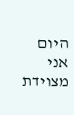היום אני מצוידת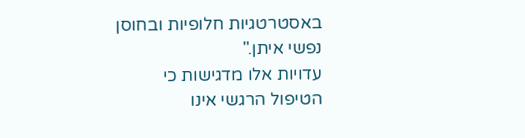באסטרטגיות חלופיות ובחוסן נפשי איתן."
עדויות אלו מדגישות כי הטיפול הרגשי אינו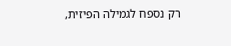רק נספח לגמילה הפיזית,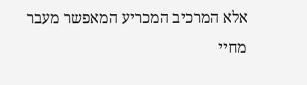אלא המרכיב המכריע המאפשר מעבר מחיי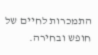התמכרות לחיים של חופש ובחירה.